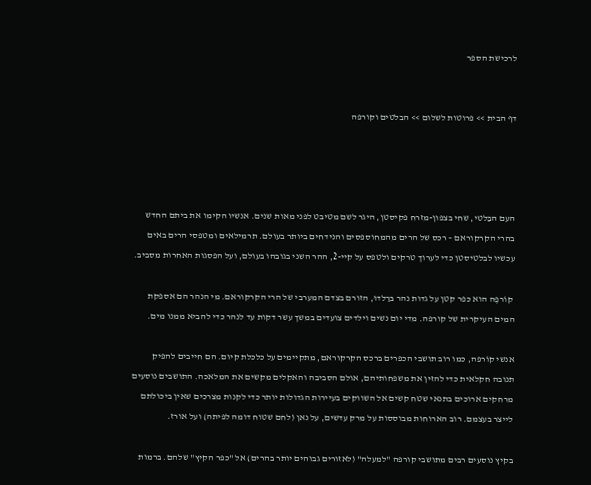לרכישת הספר


דף הבית >> פרוטות לשלום >> הבלטים וקורפה




העם הבַּלטי, שחי בצפון-מזרח פקיסטן, היגר לשם מטיבט לפני מאות שנים. אנשיו הקימו את ביתם החדש בהרי הקרקוראם – רכס של הרים מהמחוספסים והנידחים ביותר בעולם. תרמילאים ומטפסי הרים באים עכשיו לבלטיסטן כדי לערוך טרקים ולטפס על קיי-2, ההר השני בגובהו בעולם, ועל הפסגות האחרות מסביב.

 קוֹרפֶה הוא כפר קטן על גדות נהר בּרַלדוּ, הזורם בצדם המערבי של הרי הקרקוראם. מי הנהר הם אספקת המים העיקרית של קורפה. מדי יום נשים וילדים צועדים במשך עשר דקות עד לנהר כדי להביא ממנו מים.

אנשי קוֹרפה, כמו רוב תושבי הכפרים ברכס הקרקוראם, מתקיימים על כלכלת קיום. הם חייבים להפיק תנובה חקלאית כדי להזין את משפחותיהם, אולם הסביבה והאקלים מקשים את המלאכה. התושבים נוסעים מרחקים ארוכים בתנאי שטח קשים אל השווקים בעיירות הגדולות יותר כדי לקנות מצרכים שאין ביכולתם לייצר בעצמם. רוב הארוחות מבוססות על מרק עדשים, על נאן (לחם שטוח דומה לפיתה) ועל אורז.

בקיץ נוסעים רבים מתושבי קורפה "למעלה" (לאזורים גבוהים יותר בהרים) אל "כפר הקיץ" שלהם. ברמות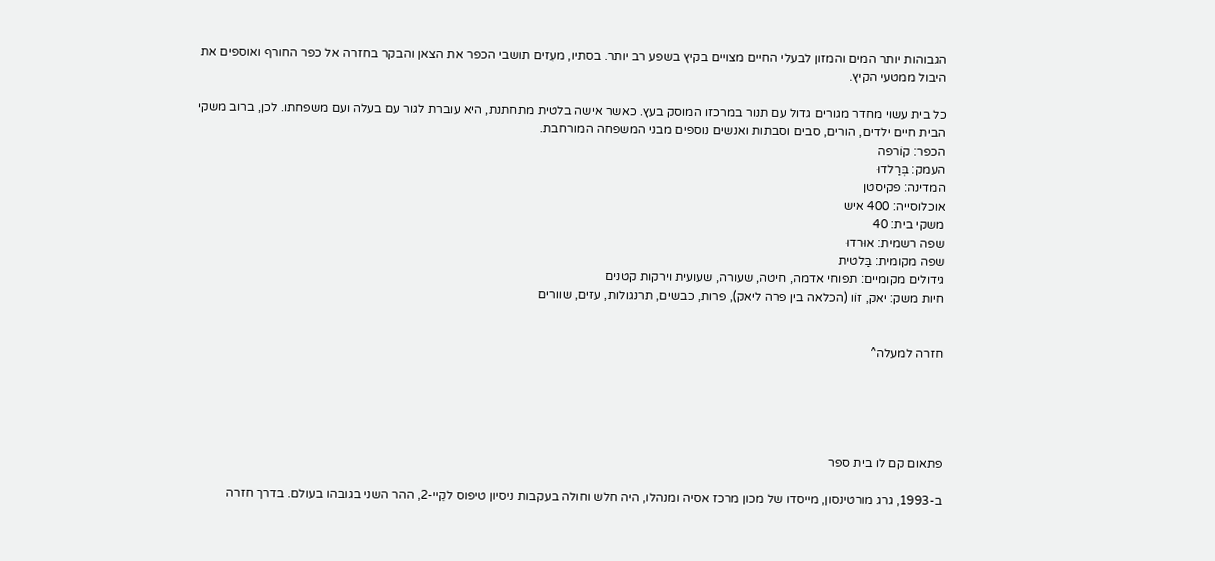הגבוהות יותר המים והמזון לבעלי החיים מצויים בקיץ בשפע רב יותר. בסתיו, מעִזים תושבי הכפר את הצאן והבקר בחזרה אל כפר החורף ואוספים את היבול ממטעי הקיץ.

כל בית עשוי מחדר מגורים גדול עם תנור במרכזו המוסק בעץ. כאשר אישה בלטית מתחתנת, היא עוברת לגור עם בעלה ועם משפחתו. לכן, ברוב משקי הבית חיים ילדים, הורים, סבים וסבתות ואנשים נוספים מבני המשפחה המורחבת.
הכפר: קוֹרפה
העמק: בְּרַלדוּ
המדינה: פקיסטן
אוכלוסייה: 400 איש
משקי בית: 40
שפה רשמית: אוּרדוּ
שפה מקומית: בַּלטית
גידולים מקומיים: תפוחי אדמה, חיטה, שעורה, שעועית וירקות קטנים
חיות משק: יאק, זוֹו (הכלאה בין פרה ליאק), פרות, כבשים, תרנגולות, עזים, שוורים


חזרה למעלה^





פתאום קם לו בית ספר

ב-1993, גרג מורטינסון, מייסדו של מכון מרכז אסיה ומנהלו, היה חלש וחולה בעקבות ניסיון טיפוס לקֵיי-2, ההר השני בגובהו בעולם. בדרך חזרה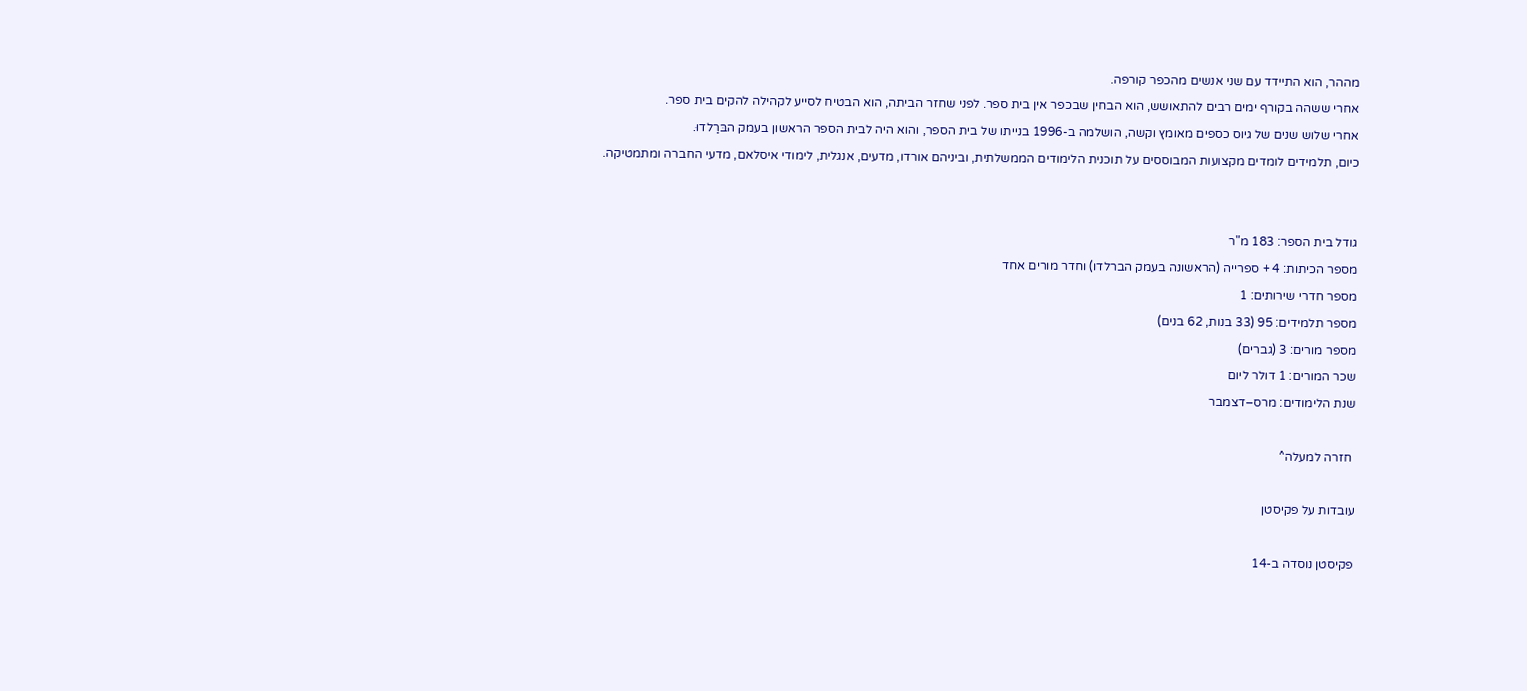מההר, הוא התיידד עם שני אנשים מהכפר קורפה.
אחרי ששהה בקורף ימים רבים להתאושש, הוא הבחין שבכפר אין בית ספר. לפני שחזר הביתה, הוא הבטיח לסייע לקהילה להקים בית ספר.
אחרי שלוש שנים של גיוס כספים מאומץ וקשה, הושלמה ב-1996 בנייתו של בית הספר, והוא היה לבית הספר הראשון בעמק הבּרַלדוּ.
כיום, תלמידים לומדים מקצועות המבוססים על תוכנית הלימודים הממשלתית, וביניהם אורדו, מדעים, אנגלית, לימודי איסלאם, מדעי החברה ומתמטיקה.


גודל בית הספר: 183 מ"ר
מספר הכיתות: 4 + ספרייה (הראשונה בעמק הברלדו) וחדר מורים אחד
מספר חדרי שירותים: 1
מספר תלמידים: 95 (33 בנות, 62 בנים)
מספר מורים: 3 (גברים)
שכר המורים: 1 דולר ליום
שנת הלימודים: מרס–דצמבר

 חזרה למעלה^

עובדות על פקיסטן

פקיסטן נוסדה ב-14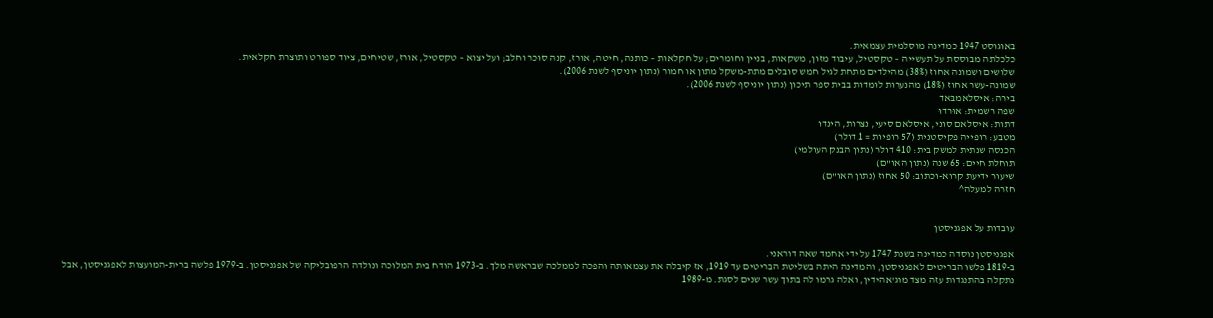באוגוסט 1947 כמדינה מוסלמית עצמאית.
כלכלתה מבוססת על תעשייה – טקסטיל, עיבוד מזון, משקאות, בניין וחומרים; על חקלאות – כותנה, חיטה, אורז, קנה סוכר וחלב; ועל יצוא – טקסטיל, אורז, שטיחים, ציוד ספורט ותוצרת חקלאית.
שלושים ושמונה אחוז (38%) מהילדים מתחת לגיל חמש סובלים מתת-משקל מתון או חמור (נתון יוניסף לשנת 2006).
שמונה-עשר אחוז (18%) מהנערות לומדות בבית ספר תיכון (נתון יוניסף לשנת 2006).
בירה: איסלאמבּאד
שפה רשמית: אוּרדוּ
דתות: איסלאם סוני, איסלאם סיעי, נצרות, הינדו
מטבע: רופייה פקיסטנית (57 רופיות = 1 דולר)
הכנסה שנתית למשק בית: 410 דולר (נתון הבנק העולמי)
תוחלת חיים: 65 שנה (נתון האו"ם)
שיעור ידיעת קרוא-וכתוב: 50 אחוז (נתון האו"ם)
חזרה למעלה^


עובדות על אפגניסטן

אפגניסטן נוסדה כמדינה בשנת 1747 על ידי אחמד שאה דוראני.
ב-1819 פלשו הבריטים לאפגניסטן, והמדינה היתה בשליטת הבריטים עד 1919, אז קיבלה את עצמאותה והפכה לממלכה שבראשה מלך. ב-1973 הודח בית המלוכה ונולדה הרפובליקה של אפגניסטן. ב-1979 פלשה ברית-המועצות לאפגניסטן, אבל נתקלה בהתנגדות עזה מצד מוג'אהידין, ואלה גרמו לה בתוך עשר שנים לסגת. מ-1989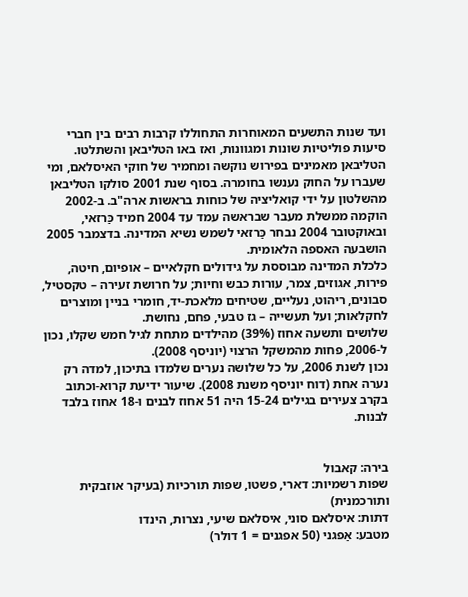ועד שנות התשעים המאוחרות התחוללו קרבות רבים בין חברי סיעות פוליטיות שונות ומגוונות, ואז באו הטליבאן והשתלטו. הטליבאן מאמינים בפירוש נוקשה ומחמיר של חוקי האיסלאם, ומי שעברו על החוק נענשו בחומרה. בסוף שנת 2001 סולקו הטליבאן מהשלטון על ידי קואליציה של כוחות בראשות ארה"ב. ב-2002 הוקמה ממשלת מעבר שבראשה עמד עד 2004 חמיד כַּרזאי, ובאוקטובר 2004 נבחר כַּרזאי לשמש נשיא המדינה. בדצמבר 2005 הושבעה האספה הלאומית.
כלכלת המדינה מבוססת על גידולים חקלאיים – אופיום, חיטה, פירות, אגוזים, צמר, עורות כבש וחיות; על חרושת זעירה – טקסטיל, סבונים, ריהוט, נעליים, שטיחים מלאכת-יד, חומרי בניין ומוצרים לחקלאות; ועל תעשייה – גז טבעי, פחם, נחושת.
שלושים ותשעה אחוז (39%) מהילדים מתחת לגיל חמש שקלו, נכון ל-2006, פחות מהמשקל הרצוי (יוניסף 2008).
נכון לשנת 2006, על כל שלושה נערים שלמדו בתיכון, למדה רק נערה אחת (דוח יוניסף משנת 2008). שיעור ידיעת קרוא-וכתוב בקרב צעירים בגילים 15-24 היה 51 אחוז לבנים ו-18 אחוז בלבד לבנות.


בירה: קאבול
שפות רשמיות: דארי, פשטו, שפות תורכיות (בעיקר אוזבקית ותורכמנית)
דתות: איסלאם סוני, איסלאם שיעי, נצרות, הינדו
מטבע: אַפגני (50 אפגנים = 1 דולר)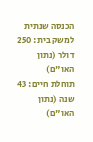הכנסה שנתית למשק בית: 250 דולר (נתון האו"ם)
תוחלת חיים: 43 שנה (נתון האו"ם)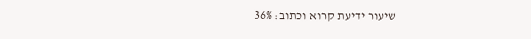שיעור ידיעת קרוא וכתוב: 36%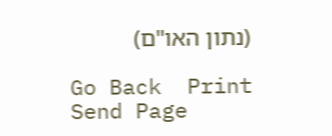(נתון האו"ם)

Go Back  Print  Send Page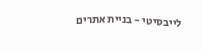לייבסיטי - בניית אתרים